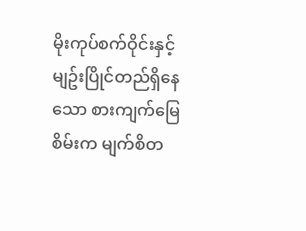မိုးကုပ်စက်ဝိုင်းနှင့် မျဥ်းပြိုင်တည်ရှိနေသော စားကျက်မြေစိမ်းက မျက်စိတ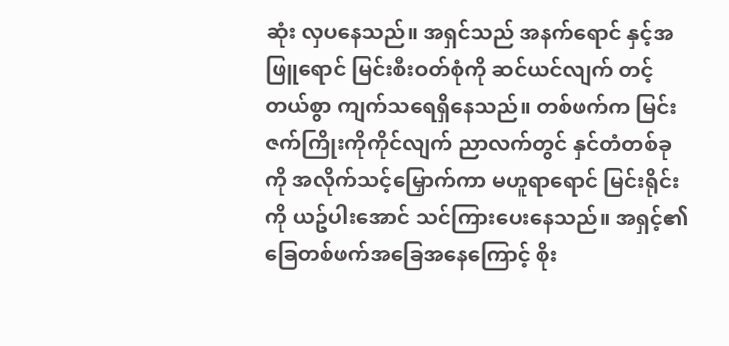ဆုံး လှပနေသည်။ အရှင်သည် အနက်ရောင် နှင့်အဖြူရောင် မြင်းစီးဝတ်စုံကို ဆင်ယင်လျက် တင့်တယ်စွာ ကျက်သရေရှိနေသည်။ တစ်ဖက်က မြင်းဇက်ကြိုးကိုကိုင်လျက် ညာလက်တွင် နှင်တံတစ်ခုကို အလိုက်သင့်မြှောက်ကာ မဟူရာရောင် မြင်းရိုင်းကို ယဥ်ပါးအောင် သင်ကြားပေးနေသည်။ အရှင့်၏ ခြေတစ်ဖက်အခြေအနေကြောင့် စိုး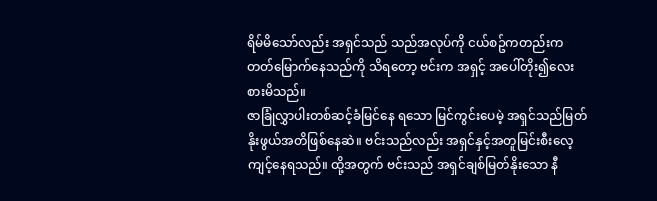ရိမ်မိသော်လည်း အရှင်သည် သည်အလုပ်ကို ငယ်စဥ်ကတည်းက တတ်မြောက်နေသည်ကို သိရတော့ ဗင်းက အရှင့် အပေါ်တိုး၍လေးစားမိသည်။
ဇာခြုံလွှာပါးတစ်ဆင့်ခံမြင်နေ ရသော မြင်ကွင်းပေမဲ့ အရှင်သည်မြတ်နိုးဖွယ်အတိဖြစ်နေဆဲ။ ဗင်းသည်လည်း အရှင်နှင့်အတူမြင်းစီးလေ့ကျင့်နေရသည်။ ထို့အတွက် ဗင်းသည် အရှင်ချစ်မြတ်နိုးသော နီ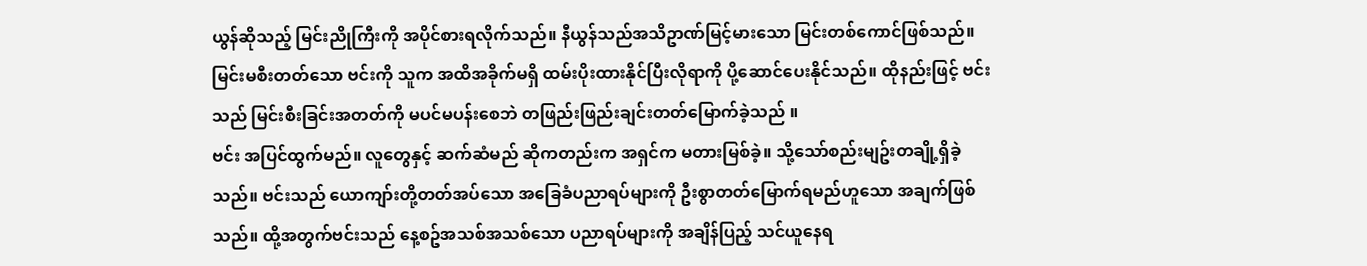ယွန်ဆိုသည့် မြင်းညိုကြီးကို အပိုင်စားရလိုက်သည်။ နီယွန်သည်အသိဥာဏ်မြင့်မားသော မြင်းတစ်ကောင်ဖြစ်သည်။ မြင်းမစီးတတ်သော ဗင်းကို သူက အထိအခိုက်မရှိ ထမ်းပိုးထားနိုင်ပြီးလိုရာကို ပို့ဆောင်ပေးနိုင်သည်။ ထိုနည်းဖြင့် ဗင်းသည် မြင်းစီးခြင်းအတတ်ကို မပင်မပန်းစေဘဲ တဖြည်းဖြည်းချင်းတတ်မြောက်ခဲ့သည် ။
ဗင်း အပြင်ထွက်မည်။ လူတွေနှင့် ဆက်ဆံမည် ဆိုကတည်းက အရှင်က မတားမြစ်ခဲ့။ သို့သော်စည်းမျဥ်းတချို့ရှိခဲ့သည်။ ဗင်းသည် ယောကျာ်းတို့တတ်အပ်သော အခြေခံပညာရပ်များကို ဦးစွာတတ်မြောက်ရမည်ဟူသော အချက်ဖြစ်သည်။ ထို့အတွက်ဗင်းသည် နေ့စဥ်အသစ်အသစ်သော ပညာရပ်များကို အချိန်ပြည့် သင်ယူနေရ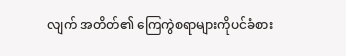လျက် အတိတ်၏ ကြေကွဲစရာများကိုပင်ခံစား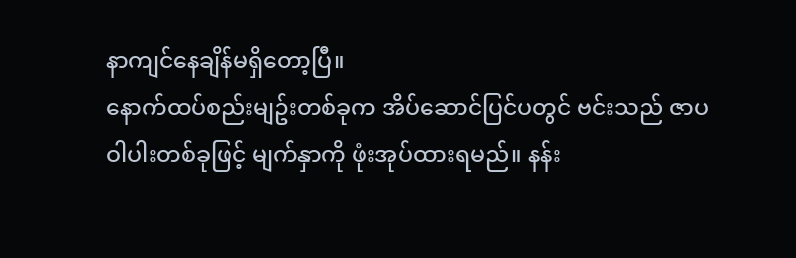နာကျင်နေချိန်မရှိတော့ပြီ။
နောက်ထပ်စည်းမျဥ်းတစ်ခုက အိပ်ဆောင်ပြင်ပတွင် ဗင်းသည် ဇာပဝါပါးတစ်ခုဖြင့် မျက်နှာကို ဖုံးအုပ်ထားရမည်။ နန်း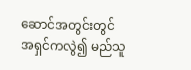ဆောင်အတွင်းတွင် အရှင်ကလွဲ၍ မည်သူ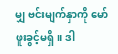မျှ ဗင်းမျက်နှာကို မော်ဖူးခွင့်မရှိ။ ဒါ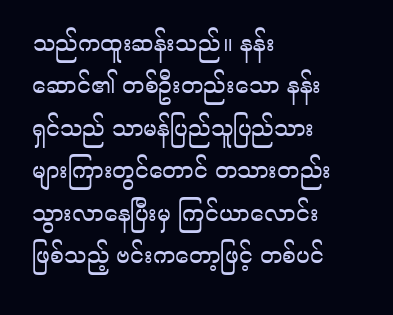သည်ကထူးဆန်းသည်။ နန်းဆောင်၏ တစ်ဦးတည်းသော နန်းရှင်သည် သာမန်ပြည်သူပြည်သားများကြားတွင်တောင် တသားတည်း သွားလာနေပြီးမှ ကြင်ယာလောင်းဖြစ်သည့် ဗင်းကတော့ဖြင့် တစ်ပင်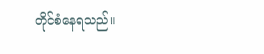တိုင်စံနေရသည်။